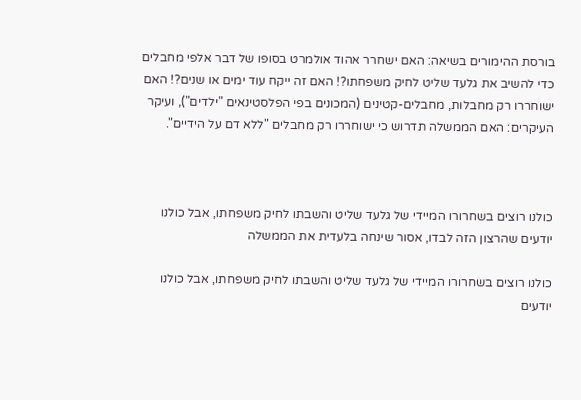בורסת ההימורים בשיאה: האם ישחרר אהוד אולמרט בסופו של דבר אלפי מחבלים כדי להשיב את גלעד שליט לחיק משפחתו?! האם זה ייקח עוד ימים או שנים?! האם ישוחררו רק מחבלות, מחבלים-קטינים (המכונים בפי הפלסטינאים "ילדים"), ועיקר העיקרים: האם הממשלה תדרוש כי ישוחררו רק מחבלים "ללא דם על הידיים".



כולנו רוצים בשחרורו המיידי של גלעד שליט והשבתו לחיק משפחתו, אבל כולנו יודעים שהרצון הזה לבדו, אסור שינחה בלעדית את הממשלה

כולנו רוצים בשחרורו המיידי של גלעד שליט והשבתו לחיק משפחתו, אבל כולנו יודעים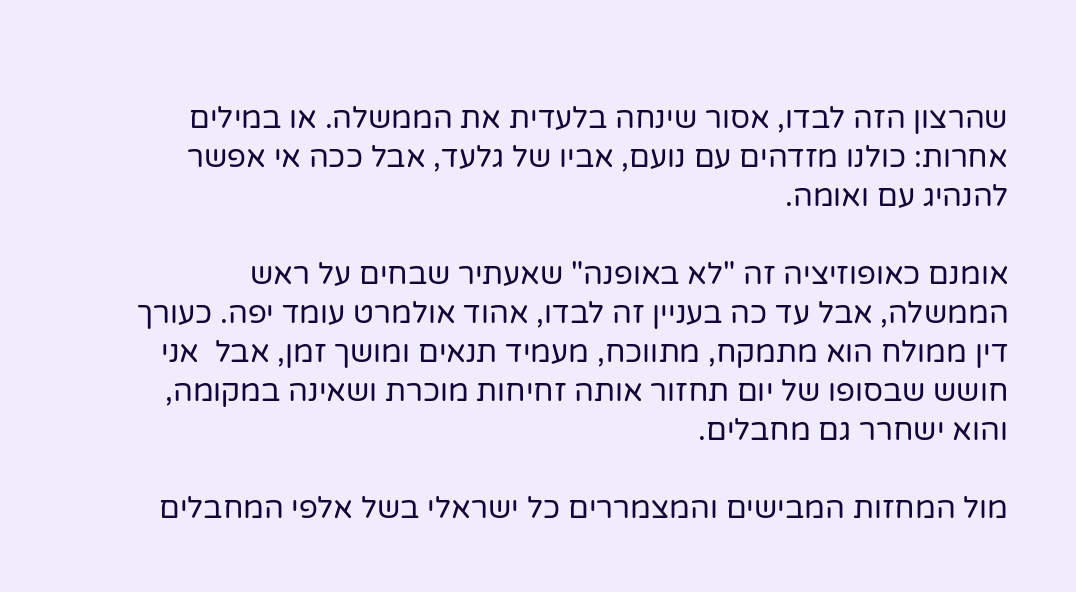שהרצון הזה לבדו, אסור שינחה בלעדית את הממשלה. או במילים אחרות: כולנו מזדהים עם נועם, אביו של גלעד, אבל ככה אי אפשר להנהיג עם ואומה.

אומנם כאופוזיציה זה "לא באופנה" שאעתיר שבחים על ראש הממשלה, אבל עד כה בעניין זה לבדו, אהוד אולמרט עומד יפה. כעורך דין ממולח הוא מתמקח, מתווכח, מעמיד תנאים ומושך זמן, אבל  אני חושש שבסופו של יום תחזור אותה זחיחות מוכרת ושאינה במקומה, והוא ישחרר גם מחבלים.

מול המחזות המבישים והמצמררים כל ישראלי בשל אלפי המחבלים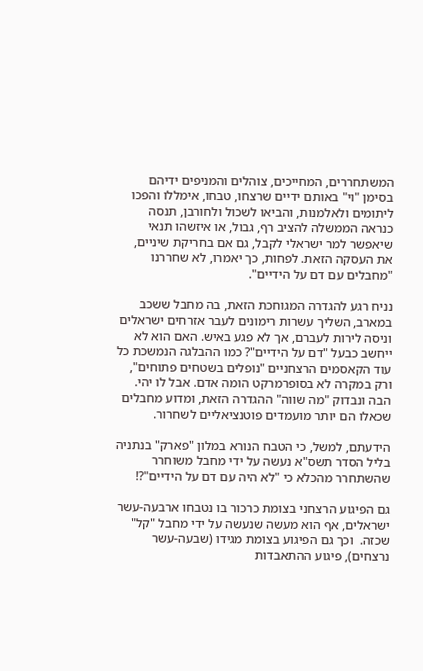המשתחררים, המחייכים, צוהלים והמניפים ידיהם בסימן "וי" באותם ידיים שרצחו, טבחו, אימללו והפכו ליתומים ולאלמנות, והביאו לשכול ולחורבן, תנסה כנראה הממשלה להציב רף, גבול, או איזשהו תנאי שיאפשר למר ישראלי לקבל, גם אם בחריקת שיניים, את העסקה הזאת. לפחות, כך יאמרו, לא שחררנו "מחבלים עם דם על הידיים".

נניח רגע להגדרה המגוחכת הזאת, בה מחבל ששכב במארב, השליך עשרות רימונים לעבר אזרחים ישראלים וניסה לירות לעברם, אך לא פגע באיש. האם הוא לא ייחשב כבעל "דם על הידיים"? כמו ההבלגה הנמשכת כל עוד הקאסמים הרצחניים "נופלים בשטחים פתוחים", ורק במקרה לא בסופרמרקט הומה אדם. אבל לו יהי. הבה ונבדוק "מה שווה" ההגדרה הזאת, ומדוע מחבלים שכאלו הם יותר מועמדים פוטנציאליים לשחרור.

הידעתם, למשל, כי הטבח הנורא במלון "פארק" בנתניה בליל הסדר תשס"א נעשה על ידי מחבל משוחרר שהשתחרר מהכלא כי "לא היה עם דם על הידיים"?!

גם הפיגוע הרצחני בצומת כרכור בו נטבחו ארבעה-עשר ישראלים, אף הוא מעשה שנעשה על ידי מחבל "קל" שכזה.  וכך גם הפיגוע בצומת מגידו (שבעה-עשר נרצחים), פיגוע ההתאבדות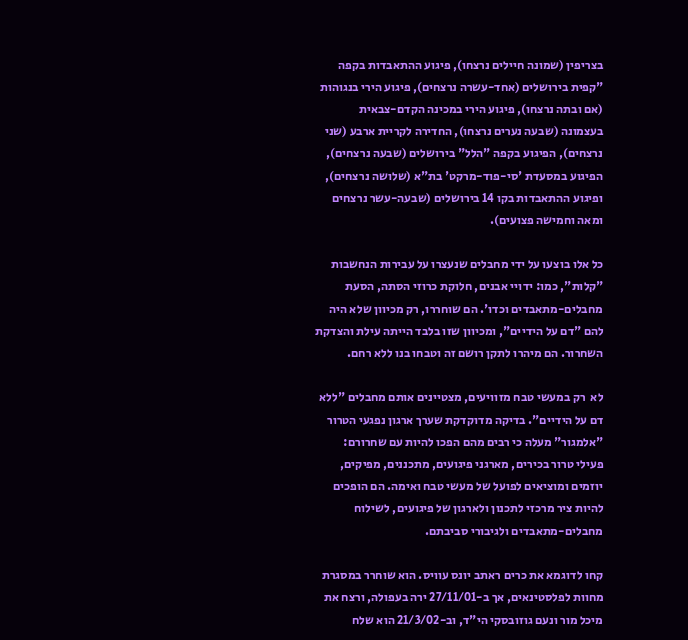בצריפין (שמונה חיילים נרצחו), פיגוע ההתאבדות בקפה "קפית בירושלים (אחד-עשרה נרצחים), פיגוע הירי בנגוהות (אם ובתה נרצחו), פיגוע הירי במכינה הקדם-צבאית בעצמונה (שבעה נערים נרצחו), החדירה לקריית ארבע (שני נרצחים), הפיגוע בקפה "הלל" בירושלים (שבעה נרצחים), הפיגוע במסעדת 'סי-פוד-מרקט' בת"א (שלושה נרצחים), ופיגוע ההתאבדות בקו 14 בירושלים (שבעה-עשר נרצחים ומאה וחמישה פצועים).

כל אלו בוצעו על ידי מחבלים שנעצרו על עבירות הנחשבות "קלות", כמו: ידויי אבנים, חלוקת כרוזי הסתה, הסעת מחבלים-מתאבדים וכדו'. הם שוחררו, רק מכיוון שלא היה להם "דם על הידיים", ומכיוון שזו בלבד הייתה עילת והצדקת השחרור. הם מיהרו לתקן רושם זה וטבחו בנו ללא רחם.

לא  רק במעשי טבח מזוויעים, מצטיינים אותם מחבלים "ללא דם על הידיים". בדיקה מדוקדקת שערך ארגון נפגעי הטרור "אלמגור" מעלה כי רבים מהם הפכו להיות עם שחרורם: פעילי טרור בכירים, מארגני פיגועים, מתכננים, מפיקים, יוזמים ומוציאים לפועל של מעשי טבח ואימה. הם הופכים להיות ציר מרכזי לתכנון ולארגון של פיגועים, לשילוח מחבלים-מתאבדים ולגיבורי סביבתם.

קחו לדוגמא את כרים ראתב יונס עוויס. הוא שוחרר במסגרת מחוות לפלסטינאים, אך ב-27/11/01 ירה בעפולה, ורצח את מיכל מור ונעם גוזובסקי הי"ד, וב-21/3/02 הוא שלח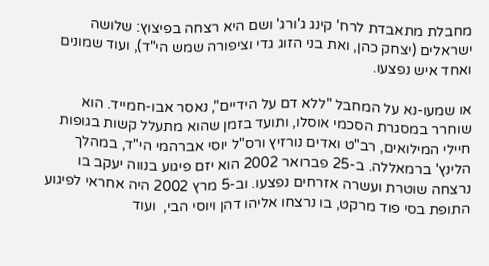מחבלת מתאבדת לרח' קינג ג'ורג' ושם היא רצחה בפיצוץ: שלושה ישראלים (יצחק כהן, ואת בני הזוג גדי וציפורה שמש הי"ד), ועוד שמונים ואחד איש נפצעו.

או שמעו-נא על המחבל "ללא דם על הידיים", נאסר אבו-חמייד. הוא שוחרר במסגרת הסכמי אוסלו, ותועד בזמן שהוא מתעלל קשות בגופות חיילי המילואים, רב"ט ואדים נורזיץ ורס"ל יוסי אברהמי הי"ד, במהלך הלינץ' ברמאללה. ב-25 פברואר 2002 הוא יזם פיגוע בנווה יעקב בו נרצחה שוטרת ועשרה אזרחים נפצעו. וב-5 מרץ 2002 היה אחראי לפיגוע התופת בסי פוד מרקט, בו נרצחו אליהו דהן ויוסי הבי,  ועוד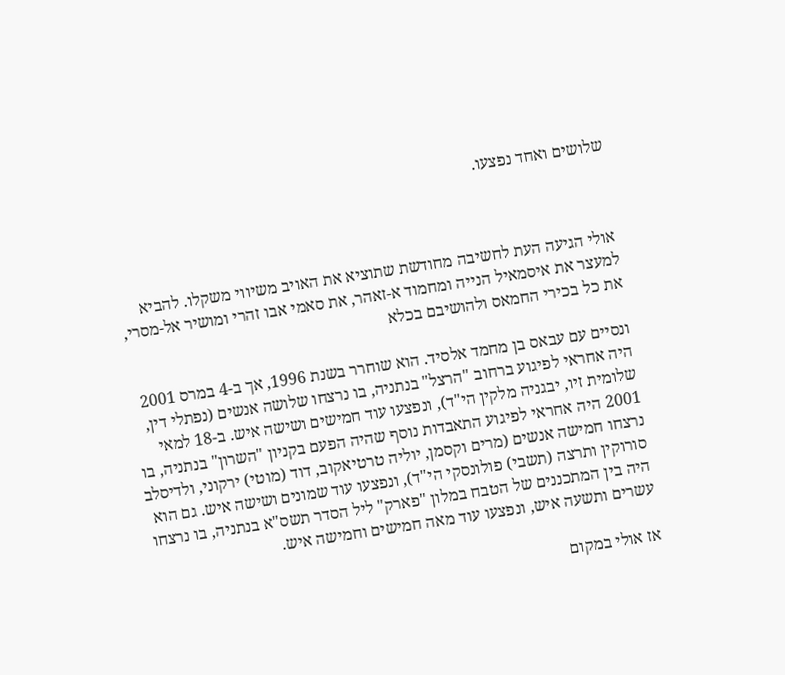שלושים ואחד נפצעו.



אולי הגיעה העת לחשיבה מחודשת שתוציא את האויב משיווי משקלו. להביא למעצר את איסמאיל הנייה ומחמוד א-זאהר, את סאמי אבו זהרי ומושיר אל-מסרי, את כל בכירי החמאס ולהושיבם בכלא

ונסיים עם עבאס בן מחמד אלסיד. הוא שוחרר בשנת 1996, אך ב-4 במרס 2001 היה אחראי לפיגוע ברחוב "הרצל" בנתניה, בו נרצחו שלושה אנשים (נפתלי דין, שלומית זיו, יבגניה מלקין הי"ד), ונפצעו עוד חמישים ושישה איש. ב-18 למאי 2001 היה אחראי לפיגוע התאבדות נוסף שהיה הפעם בקניון "השרון" בנתניה, בו נרצחו חמישה אנשים (מרים וקסמן, יוליה טרטיאקוב, דוד (מוטי) ירקוני, ולדיסלב סורוקין ותרצה (תשבי) פולונסקי הי"ד), ונפצעו עוד שמונים ושישה איש. גם הוא היה בין המתכננים של הטבח במלון "פארק" ליל הסדר תשס"א בנתניה, בו נרצחו עשרים ותשעה איש, ונפצעו עוד מאה חמישים וחמישה איש.

אז אולי במקום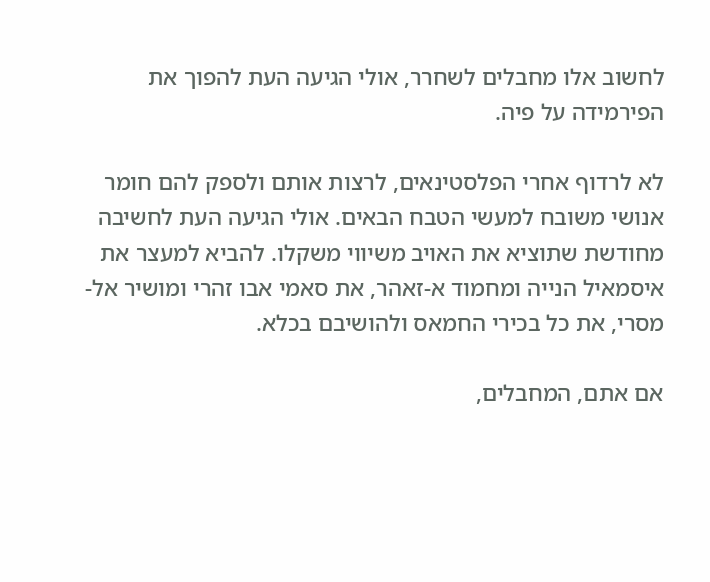לחשוב אלו מחבלים לשחרר, אולי הגיעה העת להפוך את הפירמידה על פיה.

לא לרדוף אחרי הפלסטינאים, לרצות אותם ולספק להם חומר אנושי משובח למעשי הטבח הבאים. אולי הגיעה העת לחשיבה מחודשת שתוציא את האויב משיווי משקלו. להביא למעצר את איסמאיל הנייה ומחמוד א-זאהר, את סאמי אבו זהרי ומושיר אל-מסרי, את כל בכירי החמאס ולהושיבם בכלא.

אם אתם, המחבלים,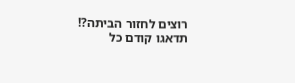רוצים לחזור הביתה?!  תדאגו קודם כל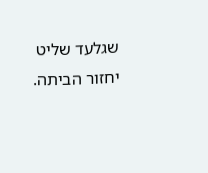שגלעד שליט יחזור הביתה.